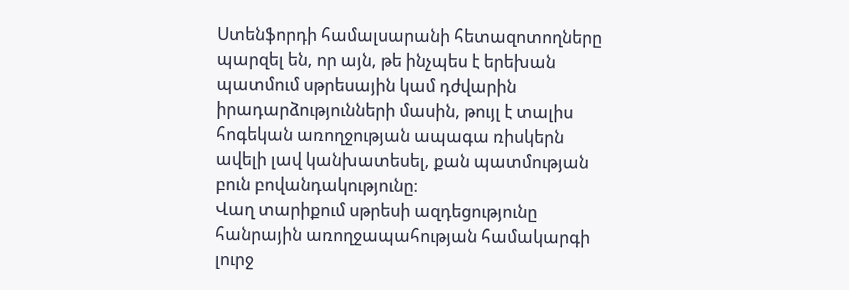Ստենֆորդի համալսարանի հետազոտողները պարզել են, որ այն, թե ինչպես է երեխան պատմում սթրեսային կամ դժվարին իրադարձությունների մասին, թույլ է տալիս հոգեկան առողջության ապագա ռիսկերն ավելի լավ կանխատեսել, քան պատմության բուն բովանդակությունը։
Վաղ տարիքում սթրեսի ազդեցությունը հանրային առողջապահության համակարգի լուրջ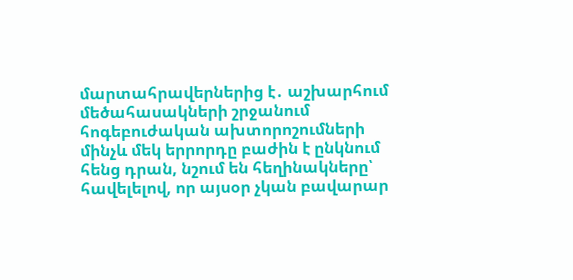մարտահրավերներից է․ աշխարհում մեծահասակների շրջանում հոգեբուժական ախտորոշումների մինչև մեկ երրորդը բաժին է ընկնում հենց դրան, նշում են հեղինակները՝ հավելելով, որ այսօր չկան բավարար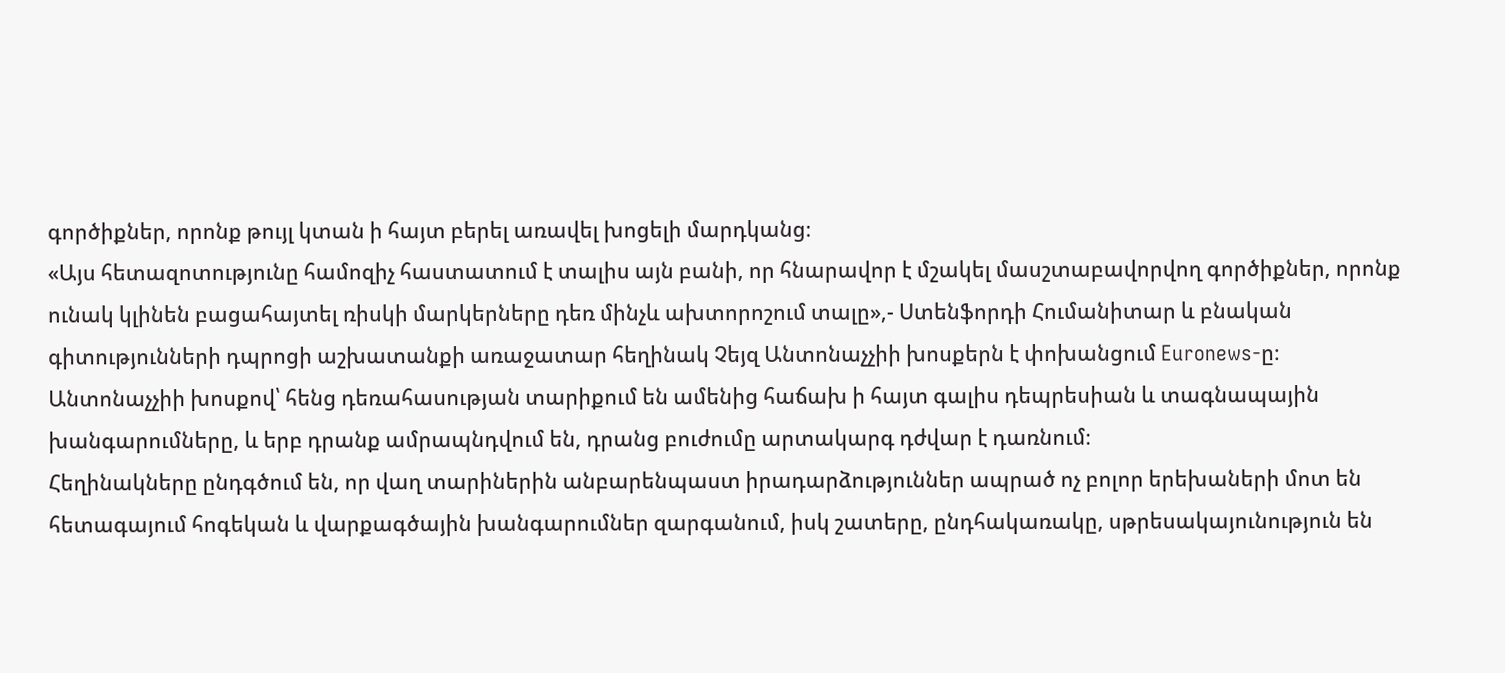գործիքներ, որոնք թույլ կտան ի հայտ բերել առավել խոցելի մարդկանց։
«Այս հետազոտությունը համոզիչ հաստատում է տալիս այն բանի, որ հնարավոր է մշակել մասշտաբավորվող գործիքներ, որոնք ունակ կլինեն բացահայտել ռիսկի մարկերները դեռ մինչև ախտորոշում տալը»,- Ստենֆորդի Հումանիտար և բնական գիտությունների դպրոցի աշխատանքի առաջատար հեղինակ Չեյզ Անտոնաչչիի խոսքերն է փոխանցում Euronews-ը։
Անտոնաչչիի խոսքով՝ հենց դեռահասության տարիքում են ամենից հաճախ ի հայտ գալիս դեպրեսիան և տագնապային խանգարումները, և երբ դրանք ամրապնդվում են, դրանց բուժումը արտակարգ դժվար է դառնում։
Հեղինակները ընդգծում են, որ վաղ տարիներին անբարենպաստ իրադարձություններ ապրած ոչ բոլոր երեխաների մոտ են հետագայում հոգեկան և վարքագծային խանգարումներ զարգանում, իսկ շատերը, ընդհակառակը, սթրեսակայունություն են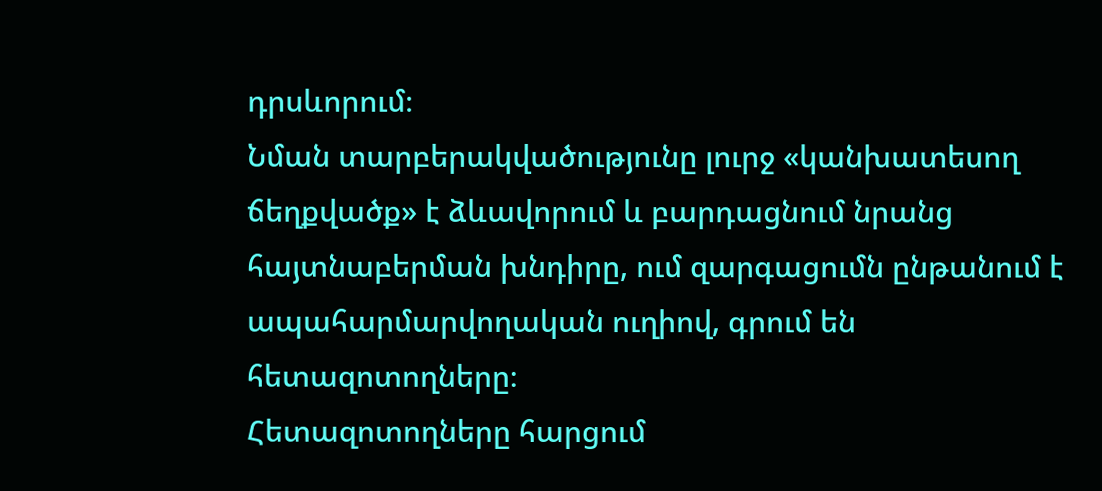դրսևորում։
Նման տարբերակվածությունը լուրջ «կանխատեսող ճեղքվածք» է ձևավորում և բարդացնում նրանց հայտնաբերման խնդիրը, ում զարգացումն ընթանում է ապահարմարվողական ուղիով, գրում են հետազոտողները։
Հետազոտողները հարցում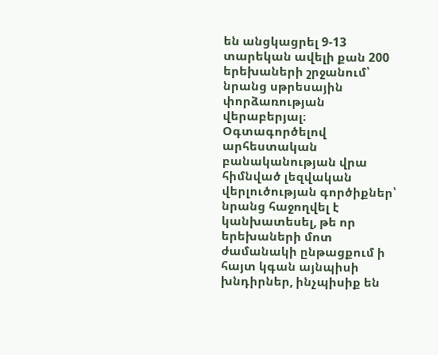են անցկացրել 9-13 տարեկան ավելի քան 200 երեխաների շրջանում՝ նրանց սթրեսային փորձառության վերաբերյալ։ Օգտագործելով արհեստական բանականության վրա հիմնված լեզվական վերլուծության գործիքներ՝ նրանց հաջողվել է կանխատեսել, թե որ երեխաների մոտ ժամանակի ընթացքում ի հայտ կգան այնպիսի խնդիրներ, ինչպիսիք են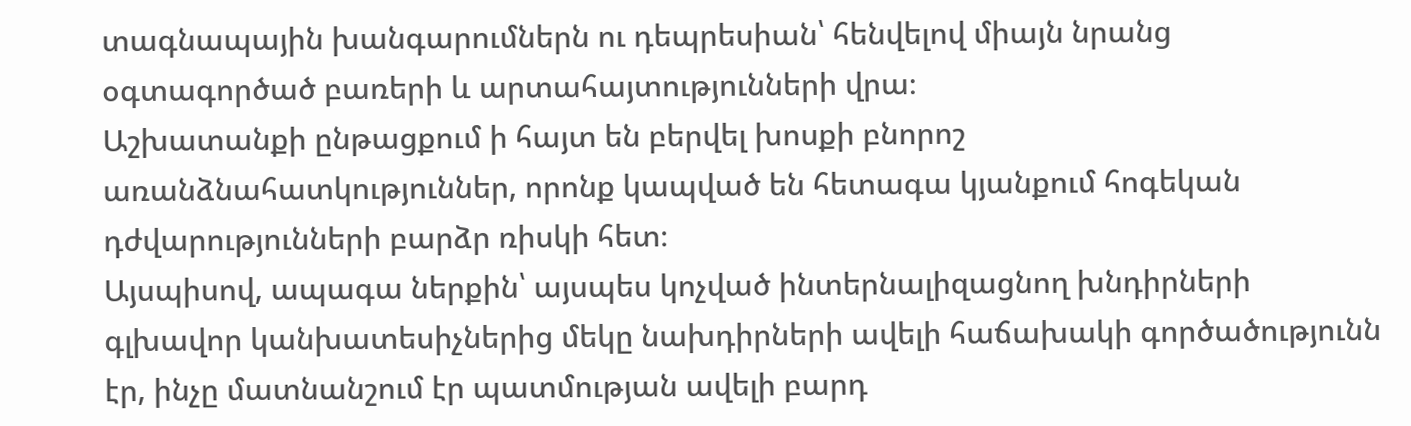տագնապային խանգարումներն ու դեպրեսիան՝ հենվելով միայն նրանց օգտագործած բառերի և արտահայտությունների վրա։
Աշխատանքի ընթացքում ի հայտ են բերվել խոսքի բնորոշ առանձնահատկություններ, որոնք կապված են հետագա կյանքում հոգեկան դժվարությունների բարձր ռիսկի հետ։
Այսպիսով, ապագա ներքին՝ այսպես կոչված ինտերնալիզացնող խնդիրների գլխավոր կանխատեսիչներից մեկը նախդիրների ավելի հաճախակի գործածությունն էր, ինչը մատնանշում էր պատմության ավելի բարդ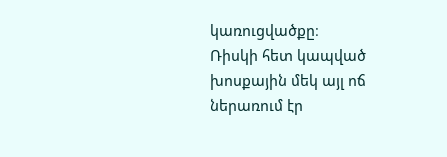կառուցվածքը։
Ռիսկի հետ կապված խոսքային մեկ այլ ոճ ներառում էր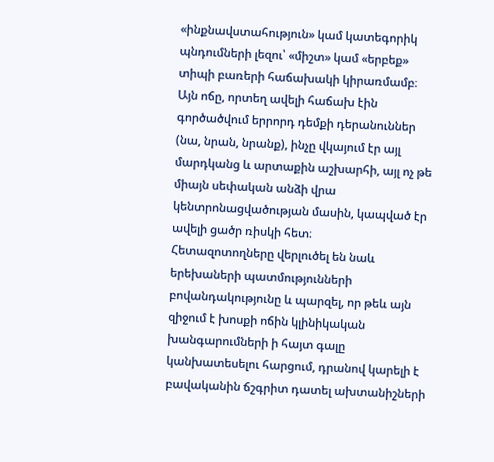«ինքնավստահություն» կամ կատեգորիկ պնդումների լեզու՝ «միշտ» կամ «երբեք» տիպի բառերի հաճախակի կիրառմամբ։
Այն ոճը, որտեղ ավելի հաճախ էին գործածվում երրորդ դեմքի դերանուններ (նա, նրան, նրանք), ինչը վկայում էր այլ մարդկանց և արտաքին աշխարհի, այլ ոչ թե միայն սեփական անձի վրա կենտրոնացվածության մասին, կապված էր ավելի ցածր ռիսկի հետ։
Հետազոտողները վերլուծել են նաև երեխաների պատմությունների բովանդակությունը և պարզել, որ թեև այն զիջում է խոսքի ոճին կլինիկական խանգարումների ի հայտ գալը կանխատեսելու հարցում, դրանով կարելի է բավականին ճշգրիտ դատել ախտանիշների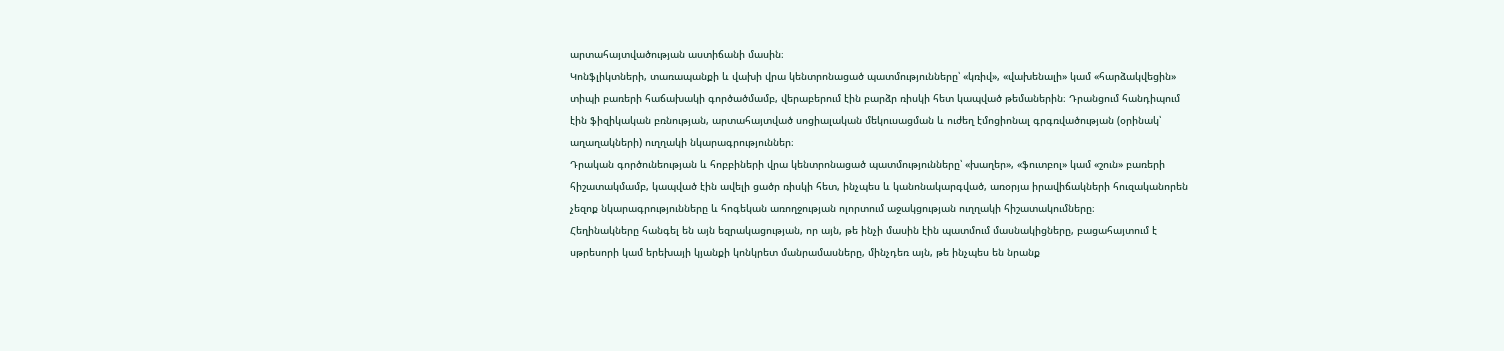արտահայտվածության աստիճանի մասին։
Կոնֆլիկտների, տառապանքի և վախի վրա կենտրոնացած պատմությունները՝ «կռիվ», «վախենալի» կամ «հարձակվեցին» տիպի բառերի հաճախակի գործածմամբ, վերաբերում էին բարձր ռիսկի հետ կապված թեմաներին։ Դրանցում հանդիպում էին ֆիզիկական բռնության, արտահայտված սոցիալական մեկուսացման և ուժեղ էմոցիոնալ գրգռվածության (օրինակ՝ աղաղակների) ուղղակի նկարագրություններ։
Դրական գործունեության և հոբբիների վրա կենտրոնացած պատմությունները՝ «խաղեր», «ֆուտբոլ» կամ «շուն» բառերի հիշատակմամբ, կապված էին ավելի ցածր ռիսկի հետ, ինչպես և կանոնակարգված, առօրյա իրավիճակների հուզականորեն չեզոք նկարագրությունները և հոգեկան առողջության ոլորտում աջակցության ուղղակի հիշատակումները։
Հեղինակները հանգել են այն եզրակացության, որ այն, թե ինչի մասին էին պատմում մասնակիցները, բացահայտում է սթրեսորի կամ երեխայի կյանքի կոնկրետ մանրամասները, մինչդեռ այն, թե ինչպես են նրանք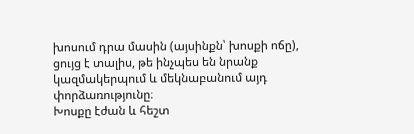խոսում դրա մասին (այսինքն՝ խոսքի ոճը), ցույց է տալիս, թե ինչպես են նրանք կազմակերպում և մեկնաբանում այդ փորձառությունը։
Խոսքը էժան և հեշտ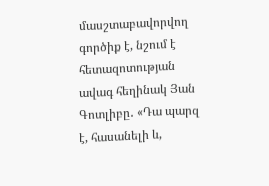մասշտաբավորվող գործիք է, նշում է հետազոտության ավագ հեղինակ Յան Գոտլիբը․ «Դա պարզ է, հասանելի և,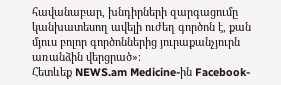հավանաբար, խնդիրների զարգացումը կանխատեսող ավելի ուժեղ գործոն է, քան մյուս բոլոր գործոններից յուրաքանչյուրն առանձին վերցրած»։
Հետևեք NEWS.am Medicine-ին Facebook-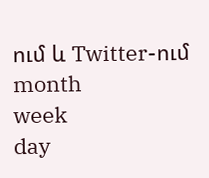ում և Twitter-ում
month
week
day